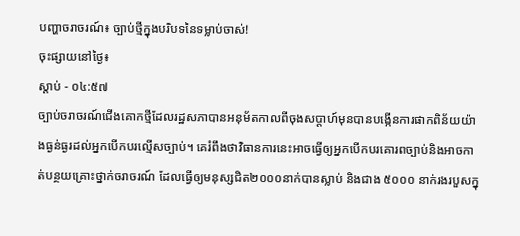បញ្ហាចរាចរណ៍៖ ច្បាប់ថ្មីក្នុងបរិបទនៃទម្លាប់ចាស់!
ចុះផ្សាយនៅថ្ងៃ៖
ស្តាប់ - ០៤:៥៧
ច្បាប់ចរាចរណ៍ជើងគោកថ្មីដែលរដ្ឋសភាបានអនុម័តកាលពីចុងសប្តាហ៍មុនបានបង្កើនការផាកពិន័យយ៉ាងធ្ងន់ធ្ងរដល់អ្នកបើកបរល្មើសច្បាប់។ គេរំពឹងថាវិធានការនេះអាចធ្វើឲ្យអ្នកបើកបរគោរពច្បាប់និងអាចកាត់បន្ថយគ្រោះថ្នាក់ចរាចរណ៍ ដែលធ្វើឲ្យមនុស្សជិត២០០០នាក់បានស្លាប់ និងជាង ៥០០០ នាក់រងរបួសក្នុ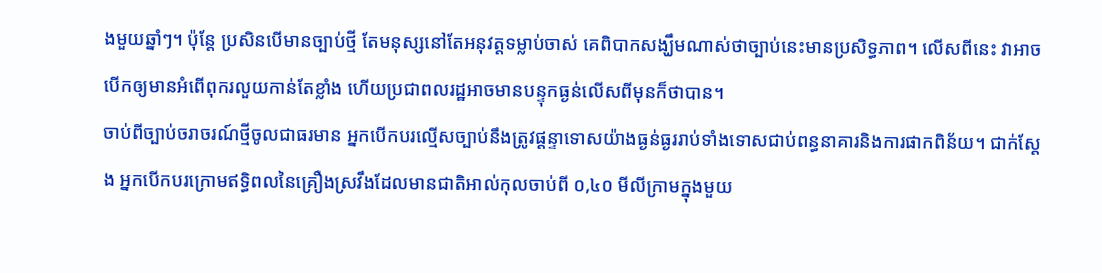ងមួយឆ្នាំៗ។ ប៉ុន្តែ ប្រសិនបើមានច្បាប់ថ្មី តែមនុស្សនៅតែអនុវត្តទម្លាប់ចាស់ គេពិបាកសង្ឃឹមណាស់ថាច្បាប់នេះមានប្រសិទ្ធភាព។ លើសពីនេះ វាអាចបើកឲ្យមានអំពើពុករលួយកាន់តែខ្លាំង ហើយប្រជាពលរដ្ឋអាចមានបន្ទុកធ្ងន់លើសពីមុនក៏ថាបាន។
ចាប់ពីច្បាប់ចរាចរណ៍ថ្មីចូលជាធរមាន អ្នកបើកបរល្មើសច្បាប់នឹងត្រូវផ្តន្ទាទោសយ៉ាងធ្ងន់ធ្ងររាប់ទាំងទោសជាប់ពន្ធនាគារនិងការផាកពិន័យ។ ជាក់ស្តែង អ្នកបើកបរក្រោមឥទ្ធិពលនៃគ្រឿងស្រវឹងដែលមានជាតិអាល់កុលចាប់ពី ០,៤០ មីលីក្រាមក្នុងមួយ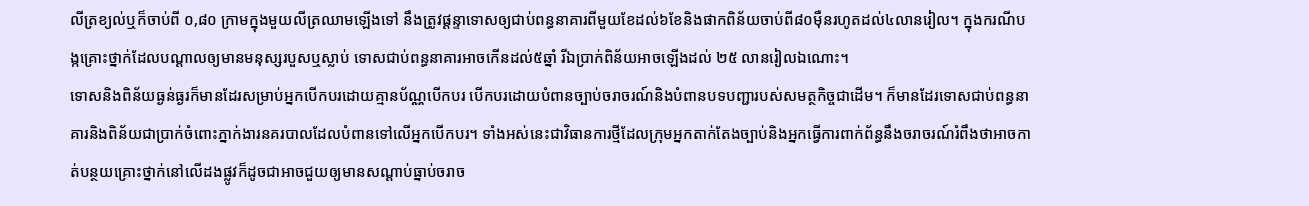លីត្រខ្យល់ឬក៏ចាប់ពី ០,៨០ ក្រាមក្នុងមួយលីត្រឈាមឡើងទៅ នឹងត្រូវផ្តន្ទាទោសឲ្យជាប់ពន្ធនាគារពីមួយខែដល់៦ខែនិងផាកពិន័យចាប់ពី៨០ម៉ឺនរហូតដល់៤លានរៀល។ ក្នុងករណីបង្កគ្រោះថ្នាក់ដែលបណ្តាលឲ្យមានមនុស្សរបួសឬស្លាប់ ទោសជាប់ពន្ធនាគារអាចកើនដល់៥ឆ្នាំ រីឯប្រាក់ពិន័យអាចឡើងដល់ ២៥ លានរៀលឯណោះ។
ទោសនិងពិន័យធ្ងន់ធ្ងរក៏មានដែរសម្រាប់អ្នកបើកបរដោយគ្មានប័ណ្ណបើកបរ បើកបរដោយបំពានច្បាប់ចរាចរណ៍និងបំពានបទបញ្ជារបស់សមត្ថកិច្ចជាដើម។ ក៏មានដែរទោសជាប់ពន្ធនាគារនិងពិន័យជាប្រាក់ចំពោះភ្នាក់ងារនគរបាលដែលបំពានទៅលើអ្នកបើកបរ។ ទាំងអស់នេះជាវិធានការថ្មីដែលក្រុមអ្នកតាក់តែងច្បាប់និងអ្នកធ្វើការពាក់ព័ន្ធនឹងចរាចរណ៍រំពឹងថាអាចកាត់បន្ថយគ្រោះថ្នាក់នៅលើដងផ្លូវក៏ដូចជាអាចជួយឲ្យមានសណ្តាប់ធ្នាប់ចរាច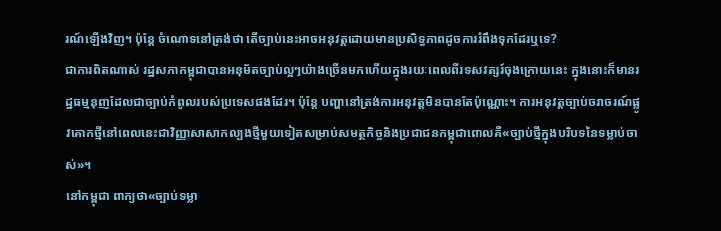រណ៍ឡើងវិញ។ ប៉ុន្តែ ចំណោទនៅត្រង់ថា តើច្បាប់នេះអាចអនុវត្តដោយមានប្រសិទ្ធភាពដូចការរំពឹងទុកដែរឬទេ?
ជាការពិតណាស់ រដ្ឋសភាកម្ពុជាបានអនុម័តច្បាប់ល្អៗយ៉ាងច្រើនមកហើយក្នុងរយៈពេលពីរទសវត្សរ៍ចុងក្រោយនេះ ក្នុងនោះក៏មានរដ្ឋធម្មនុញដែលជាច្បាប់កំពូលរបស់ប្រទេសផងដែរ។ ប៉ុន្តែ បញ្ហានៅត្រង់ការអនុវត្តមិនបានតែប៉ុណ្ណោះ។ ការអនុវត្តច្បាប់ចរាចរណ៍ផ្លូវគោកថ្មីនៅពេលនេះជាវិញ្ញាសាសាកល្បងថ្មីមួយទៀតសម្រាប់សមត្ថកិច្ចនិងប្រជាជនកម្ពុជាពោលគឺ«ច្បាប់ថ្មីក្នុងបរិបទនៃទម្លាប់ចាស់»។
នៅកម្ពុជា ពាក្យថា«ច្បាប់ទម្លា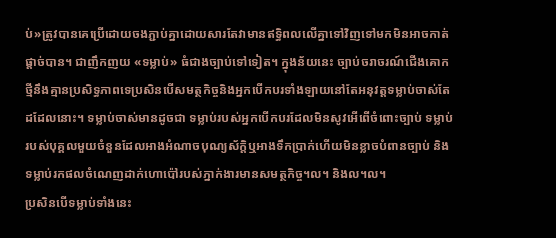ប់»ត្រូវបានគេប្រើដោយចងភ្ជាប់គ្នាដោយសារតែវាមានឥទ្ធិពលលើគ្នាទៅវិញទៅមកមិនអាចកាត់ផ្តាច់បាន។ ជាញឹកញយ «ទម្លាប់» ធំជាងច្បាប់ទៅទៀត។ ក្នុងន័យនេះ ច្បាប់ចរាចរណ៍ជើងគោកថ្មីនឹងគ្មានប្រសិទ្ធភាពទេប្រសិនបើសមត្ថកិច្ចនិងអ្នកបើកបរទាំងឡាយនៅតែអនុវត្តទម្លាប់ចាស់តែដដែលនោះ។ ទម្លាប់ចាស់មានដូចជា ទម្លាប់របស់អ្នកបើកបរដែលមិនសូវអើពើចំពោះច្បាប់ ទម្លាប់របស់បុគ្គលមួយចំនួនដែលអាងអំណាចបុណ្យស័ក្តិឬអាងទឹកប្រាក់ហើយមិនខ្លាចបំពានច្បាប់ និងទម្លាប់រកផលចំណេញដាក់ហោប៉ៅរបស់ភ្នាក់ងារមានសមត្ថកិច្ច។ល។ និងល។ល។
ប្រសិនបើទម្លាប់ទាំងនេះ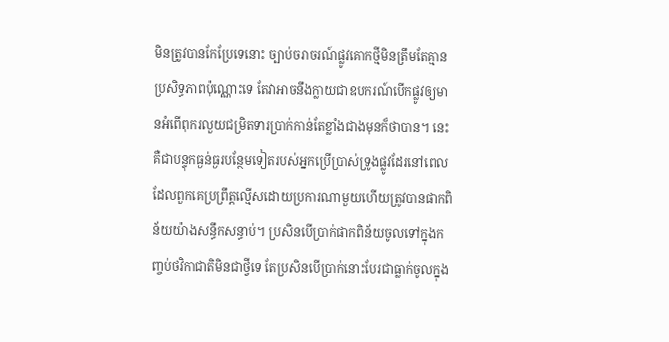មិនត្រូវបានកែប្រែទេនោះ ច្បាប់ចរាចរណ៍ផ្លូវគោកថ្មីមិនត្រឹមតែគ្មានប្រសិទ្ធភាពប៉ុណ្ណោះទេ តែវាអាចនឹងក្លាយជាឧបករណ៍បើកផ្លូវឲ្យមានអំពើពុករលួយជម្រិតទារប្រាក់កាន់តែខ្លាំងជាងមុនក៏ថាបាន។ នេះគឺជាបន្ទុកធ្ងន់ធ្ងរបន្ថែមទៀតរបស់អ្នកប្រើប្រាស់ទ្រូងផ្លូវដែរនៅពេលដែលពួកគេប្រព្រឹត្តល្មើសដោយប្រការណាមួយហើយត្រូវបានផាកពិន័យយ៉ាងសន្ធឹកសន្ធាប់។ ប្រសិនបើប្រាក់ផាកពិន័យចូលទៅក្នុងកញ្ចប់ថវិកាជាតិមិនជាថ្វីទេ តែប្រសិនបើប្រាក់នោះបែរជាធ្លាក់ចូលក្នុង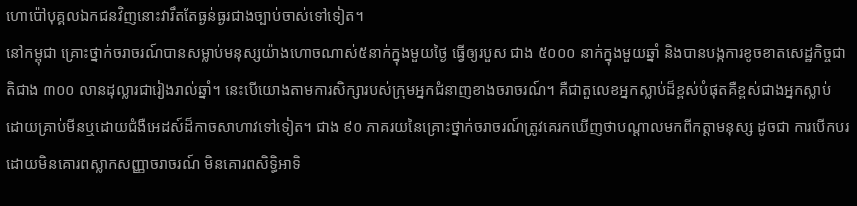ហោប៉ៅបុគ្គលឯកជនវិញនោះវារឹតតែធ្ងន់ធ្ងរជាងច្បាប់ចាស់ទៅទៀត។
នៅកម្ពុជា គ្រោះថ្នាក់ចរាចរណ៍បានសម្លាប់មនុស្សយ៉ាងហោចណាស់៥នាក់ក្នុងមួយថ្ងៃ ធ្វើឲ្យរបួស ជាង ៥០០០ នាក់ក្នុងមួយឆ្នាំ និងបានបង្កការខូចខាតសេដ្ឋកិច្ចជាតិជាង ៣០០ លានដុល្លារជារៀងរាល់ឆ្នាំ។ នេះបើយោងតាមការសិក្សារបស់ក្រុមអ្នកជំនាញខាងចរាចរណ៍។ គឺជាតួលេខអ្នកស្លាប់ដ៏ខ្ពស់បំផុតគឺខ្ពស់ជាងអ្នកស្លាប់ដោយគ្រាប់មីនឬដោយជំងឺអេដស៍ដ៏កាចសាហាវទៅទៀត។ ជាង ៩០ ភាគរយនៃគ្រោះថ្នាក់ចរាចរណ៍ត្រូវគេរកឃើញថាបណ្តាលមកពីកត្តាមនុស្ស ដូចជា ការបើកបរដោយមិនគោរពស្លាកសញ្ញាចរាចរណ៍ មិនគោរពសិទ្ធិអាទិ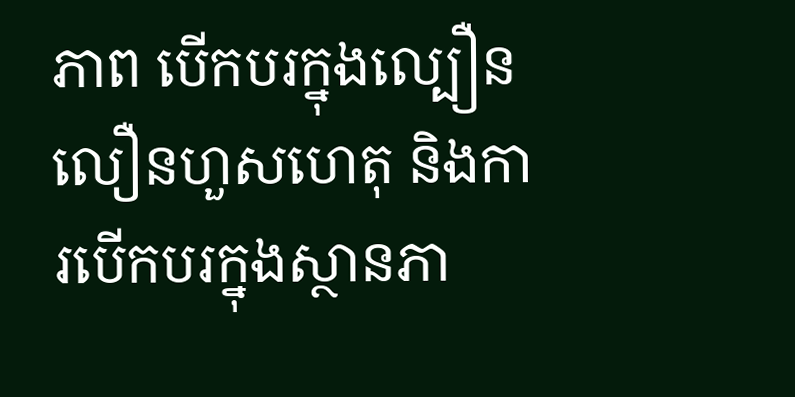ភាព បើកបរក្នុងល្បឿនលឿនហួសហេតុ និងការបើកបរក្នុងស្ថានភា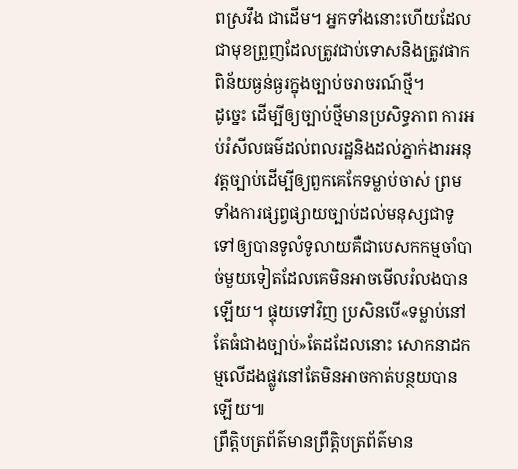ពស្រវឹង ជាដើម។ អ្នកទាំងនោះហើយដែលជាមុខព្រួញដែលត្រូវជាប់ទោសនិងត្រូវផាកពិន័យធ្ងន់ធ្ងរក្នុងច្បាប់ចរាចរណ៍ថ្មី។
ដូច្នេះ ដើម្បីឲ្យច្បាប់ថ្មីមានប្រសិទ្ធភាព ការអប់រំសីលធម៌ដល់ពលរដ្ឋនិងដល់ភ្នាក់ងារអនុវត្តច្បាប់ដើម្បីឲ្យពួកគេកែទម្លាប់ចាស់ ព្រមទាំងការផ្សព្វផ្សាយច្បាប់ដល់មនុស្សជាទូទៅឲ្យបានទូលំទូលាយគឺជាបេសកកម្មចាំបាច់មួយទៀតដែលគេមិនអាចមើលរំលងបានឡើយ។ ផ្ទុយទៅវិញ ប្រសិនបើ«ទម្លាប់នៅតែធំជាងច្បាប់»តែដដែលនោះ សោកនាដកម្មលើដងផ្លូវនៅតែមិនអាចកាត់បន្ថយបានឡើយ៕
ព្រឹត្តិបត្រព័ត៌មានព្រឹត្តិបត្រព័ត៌មាន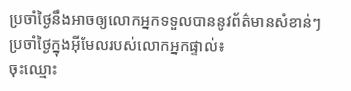ប្រចាំថ្ងៃនឹងអាចឲ្យលោកអ្នកទទួលបាននូវព័ត៌មានសំខាន់ៗប្រចាំថ្ងៃក្នុងអ៊ីមែលរបស់លោកអ្នកផ្ទាល់៖
ចុះឈ្មោះ